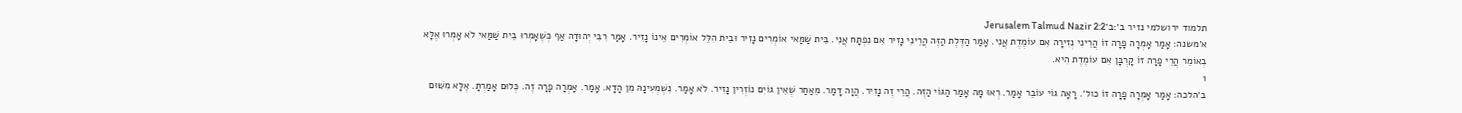תלמוד ירושלמי נזיר ב׳:ב׳Jerusalem Talmud Nazir 2:2
א׳משנה: אָמַר אָמְרָה פָרָה זוֹ הֲרֵינִי נְזִירָה אִם עוֹמֶדֶת אֲנִי. אָמַר הַדֶּלֶת הַזֶּה הֲרֵינִי נָזִיר אִם נִפְתָּח אֲנִי. בֵּית שַׁמַּאי אוֹמְרִים נָזִיר וּבֵית הִלֵּל אוֹמְרִים אֵינוֹ נָזִיר. אָמַר רִבִּי יְהוּדָה אַף כְּשֶׁאָמְרוּ בֵית שַׁמַּאי לֹא אָמְרוּ אֶלָּא בְאוֹמֵר הֲרֵי פָרָה זוֹ קָרְבָּן אִם עוֹמֶדֶת הִיא.
1
ב׳הלכה: אָמַר אָמְרָה פָרָה זוֹ כול׳. רָאָה גוֹי עוֹבֵר אָמַר. רְאוּ מָה אָמַר הַגּוֹי הַזֶּה. הֲרֵי זֶה נָזִיר. הֲוָה דָמַר. מֵאַחַר שֶׁאֵין גוֹיִם נוֹזְרִין נָזִיר. לֹא אָמַר. נִשְׁמְעִינָהּ מִן הָדָא. אָמַר. אָמְרָה פָרָה זֶה. כְּלוּם אָמַרְתָּ. אֶלָּא מִשּׁוּם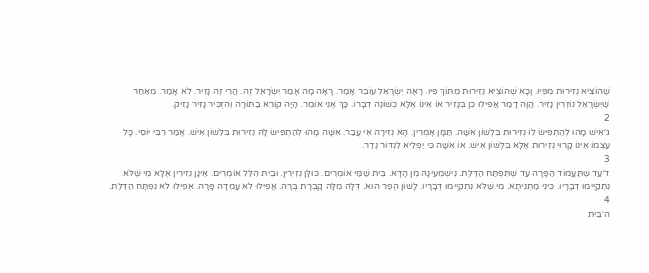שֶׁהוֹצִיא נְזִירוּת מִפִּיו. וָכָא שֶׁהוֹצִיא נְזִירוּת מִתּוֹךְ פִּיו. רָאָה יִשְׂרָאֵל עוֹבֵר אָמַר. רָאָה מָה אָמַר יִשְׂרָאֵל זֶה. הֲרֵי זֶה נָזִיר. לֹא אָמַר. מֵאַחַר שֶׁיִשְׂרָאֵל נוֹזְרִין נָזִיר. הֲוָה דָמַר אֲפִילוּ כֵן בְּנָזִיר אוֹ אֵינוֹ אֶלָּא כְשׁוֹנֶה דְבָרוֹ. כָּךְ אֶנִי אוֹמֵר. הָיָה קוֹרֵא בַתּוֹרָה וְהִזְכִּיר נָזִיר נָזִיק.
2
ג׳אִישׁ מָהוּ לְהַתְפִּישׂ לוֹ נְזִירוּת בִּלְשׁוֹן אִשָּׁה. תַּמָּן אָמְרִין. הָא נְזִירָה אִי עֲבַר. אִשָּׁה מָהוּ לְהַתְפִּישׂ לָהּ נְזִירוּת בִּלְשׁוֹן אִישׁ. אָמַר רִבִּי יוֹסֵי. כָּל עַצְמוֹ אֵינוֹ קָרוּי נְזִירוּת אֶלָּא בִּלְשׁוֹן אִישׁ. אוֹ אִשָּׁה כִּי יַפְלִיא לִנְדּוֹר נֶדֶר.
3
ד׳עַד שֶׁתַּעֲמוֹד הַפָּרָה עַד שֶׁתִּפְתַּח הַדֶּלֶת. נִישְׁמְעִינָהּ מִן הָדָא. בֵּית שַׁמַּי אוֹמְרִים. כּוּלָּן נְזִירִין. וּבֵית הִלֵּל אוֹמְרִים. אֵינָן נְזִירִין אֶלָּא מִי שֶׁלֹּא נִתְקַיְימוּ דְבָרָיו. כֵּינִי מַתְנִיתָא. מִי שֶׁלֹּא נִתְקַיְימוּ דְבָרָיו. לָשׁוֹן הֶפֶר הוּא. דְּלָהּ מִלָּה קָבְרָת בְּרָהּ. אֲפִילוּ לֹא עָמְדָה פָּרָה. אֶפִילוּ לֹא נִפְתָּח הַדֶּלֶת.
4
ה׳בֵּית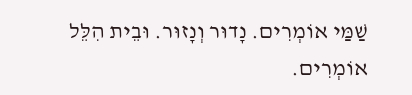שַׁמַּי אוֹמְרִים. נָדוּר וְנָזוּר. וּבֵית הִלֵּל אוֹמְרִים.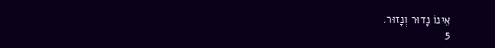אֵינוֹ נָדוּר וְנָזוּר.
5